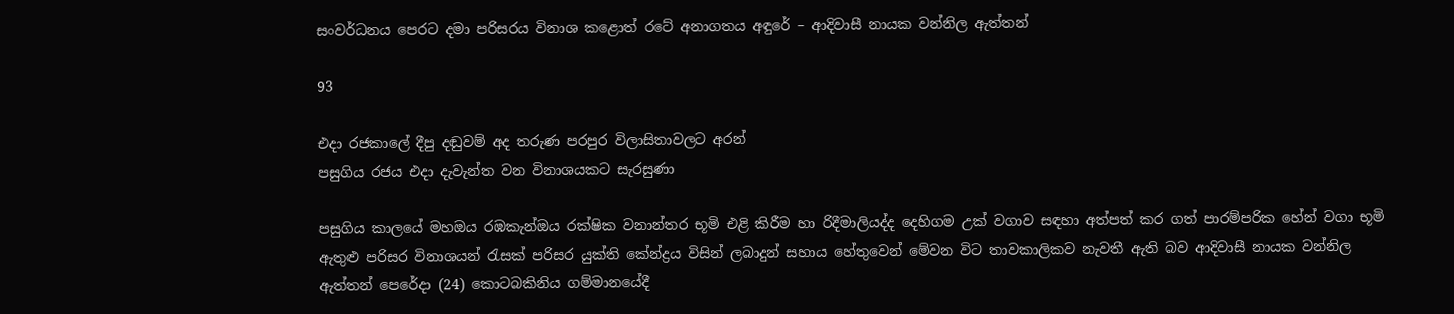සංවර්ධනය පෙරට දමා පරිසරය විනාශ කළොත් රටේ අනාගතය අඳුරේ – ආදිවාසී නායක වන්නිල ඇත්තන්

93

එදා රජකාලේ දීපු දඬුවම් අද තරුණ පරපුර විලාසිතාවලට අරන්
පසුගිය රජය එදා දැවැන්ත වන විනාශයකට සැරසුණා

පසුගිය කාලයේ මහඔය රඹකැන්ඔය රක්ෂික වනාන්තර භූමි එළි කිරීම හා රිදීමාලියද්ද දෙහිගම උක් වගාව සඳහා අත්පත් කර ගත් පාරම්පරික හේන් වගා භූමි ඇතුළු පරිසර විනාශයන් රැසක් පරිසර යුක්ති කේන්ද්‍රය විසින් ලබාදුන් සහාය හේතුවෙන් මේවන විට තාවකාලිකව නැවතී ඇති බව ආදිවාසී නායක වන්නිල ඇත්තන් පෙරේදා (24) කොටබකිනිය ගම්මානයේදී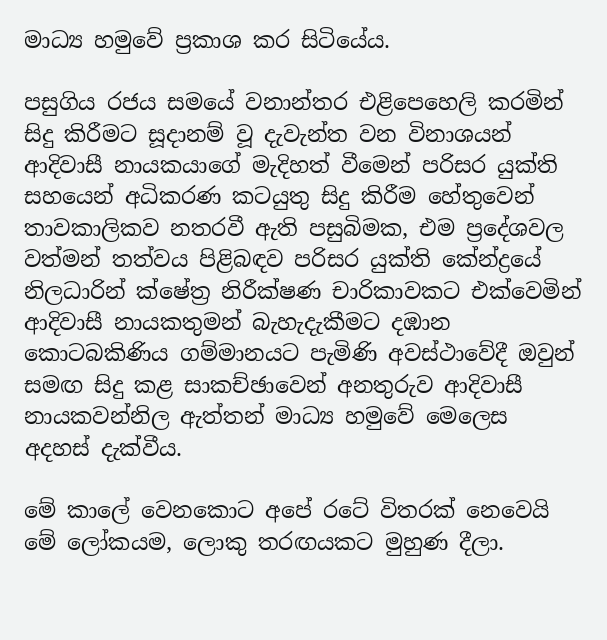මාධ්‍ය හමුවේ ප්‍රකාශ කර සිටියේය.

පසුගිය රජය සමයේ වනාන්තර එළිපෙහෙලි කරමින් සිදු කිරීමට සූදානම් වූ දැවැන්ත වන විනාශයන් ආදිවාසී නායකයාගේ මැදිහත් වීමෙන් පරිසර යුක්ති සහයෙන් අධිකරණ කටයුතු සිදු කිරීම හේතුවෙන් තාවකාලිකව නතරවී ඇති පසුබිමක, එම ප්‍රදේශවල වත්මන් තත්වය පිළිබඳව පරිසර යුක්ති කේන්ද්‍රයේ නිලධාරින් ක්ෂේත්‍ර නිරීක්ෂණ චාරිකාවකට එක්වෙමින් ආදිවාසී නායකතුමන් බැහැදැකීමට දඹාන කොටබකිණිය ගම්මානයට පැමිණි අවස්ථාවේදී ඔවුන් සමඟ සිදු කළ සාකච්ඡාවෙන් අනතුරුව ආදිවාසී නායකවන්නිල ඇත්තන් මාධ්‍ය හමුවේ මෙලෙස අදහස් දැක්වීය.

මේ කාලේ වෙනකොට අපේ රටේ විතරක් නෙවෙයි මේ ලෝකයම, ලොකු තරඟයකට මුහුණ දීලා.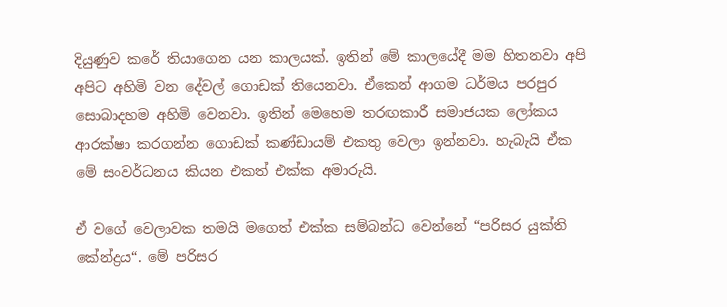දියුණුව කරේ තියාගෙන යන කාලයක්. ඉතින් මේ කාලයේදී මම හිතනවා අපි අපිට අහිමි වන දේවල් ගොඩක් තියෙනවා. ඒකෙන් ආගම ධර්මය පරපුර සොබාදහම අහිමි වෙනවා. ඉතින් මෙහෙම තරඟකාරී සමාජයක ලෝකය ආරක්ෂා කරගන්න ගොඩක් කණ්ඩායම් එකතු වෙලා ඉන්නවා. හැබැයි ඒක මේ සංවර්ධනය කියන එකත් එක්ක අමාරුයි.

ඒ වගේ වෙලාවක තමයි මගෙත් එක්ක සම්බන්ධ වෙන්නේ “පරිසර යුක්ති කේන්ද්‍රය“. මේ පරිසර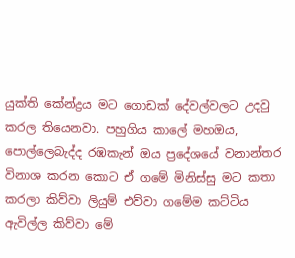යුක්ති කේන්ද්‍රය මට ගොඩක් දේවල්වලට උදවු කරල තියෙනවා. පහුගිය කාලේ මහඔය, පොල්ලෙබැද්ද රඹකැන් ඔය ප්‍රදේශයේ වනාන්තර විනාශ කරන කොට ඒ ගමේ මිනිස්සු මට කතා කරලා කිව්වා ලියුම් එව්වා ගමේම කට්ටිය ඇවිල්ල කිව්වා මේ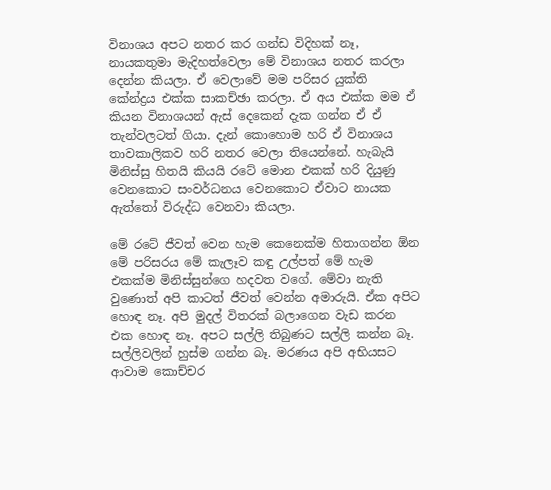විනාශය අපට නතර කර ගන්ඩ විදිහක් නෑ, නායකතුමා මැදිහත්වෙලා මේ විනාශය නතර කරලා දෙන්න කියලා. ඒ වෙලාවේ මම පරිසර යුක්ති කේන්ද්‍රය එක්ක සාකච්ඡා කරලා. ඒ අය එක්ක මම ඒ කියන විනාශයන් ඇස් දෙකෙන් දැක ගන්න ඒ ඒ තැන්වලටත් ගියා. දැන් කොහොම හරි ඒ විනාශය තාවකාලිකව හරි නතර වෙලා තියෙන්නේ. හැබැයි මිනිස්සු හිතයි කියයි රටේ මොන එකක් හරි දියුණු වෙනකොට සංවර්ධනය වෙනකොට ඒවාට නායක ඇත්තෝ විරුද්ධ වෙනවා කියලා.

මේ රටේ ජීවත් වෙන හැම කෙනෙක්ම හිතාගන්න ඕන මේ පරිසරය මේ කැලෑව කඳු උල්පත් මේ හැම එකක්ම මිනිස්සුන්ගෙ හදවත වගේ. මේවා නැති වුණොත් අපි කාටත් ජීවත් වෙන්න අමාරුයි. ඒක අපිට හොඳ නෑ. අපි මුදල් විතරක් බලාගෙන වැඩ කරන එක හොඳ නෑ. අපට සල්ලි තිබුණට සල්ලි කන්න බෑ. සල්ලිවලින් හුස්ම ගන්න බෑ. මරණය අපි අභියසට ආවාම කොච්චර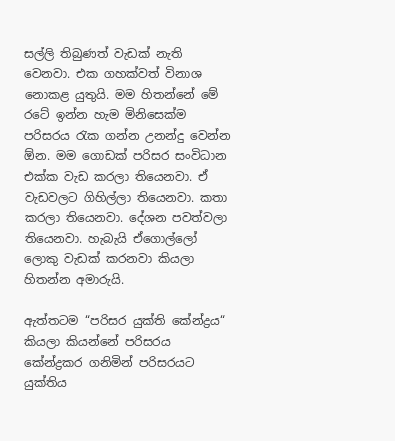සල්ලි තිබුණත් වැඩක් නැති වෙනවා. එක ගහක්වත් විනාශ නොකළ යුතුයි. මම හිතන්නේ මේ රටේ ඉන්න හැම මිනිසෙක්ම පරිසරය රැක ගන්න උනන්දු වෙන්න ඕන. මම ගොඩක් පරිසර සංවිධාන එක්ක වැඩ කරලා තියෙනවා. ඒ වැඩවලට ගිහිල්ලා තියෙනවා. කතා කරලා තියෙනවා. දේශන පවත්වලා තියෙනවා. හැබැයි ඒගොල්ලෝ ලොකු වැඩක් කරනවා කියලා හිතන්න අමාරුයි.

ඇත්තටම “පරිසර යුක්ති කේන්ද්‍රය“ කියලා කියන්නේ පරිසරය කේන්ද්‍රකර ගනිමින් පරිසරයට යුක්තිය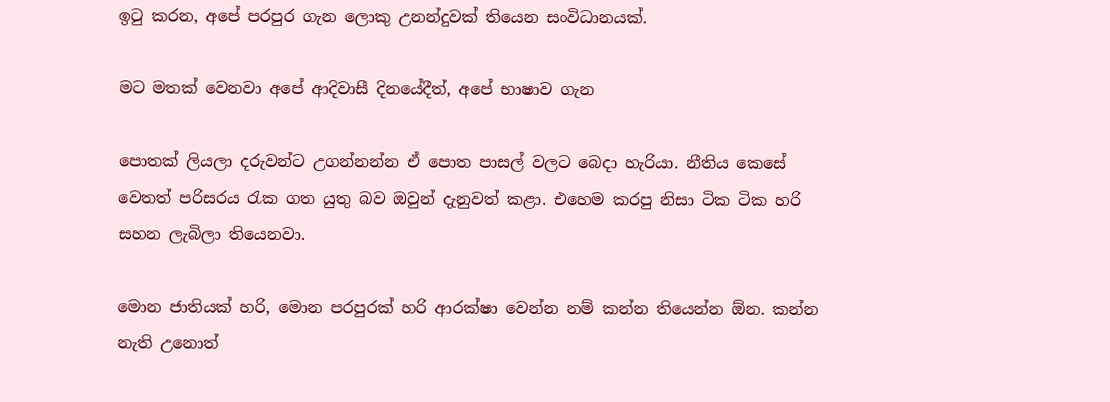ඉටු කරන, අපේ පරපුර ගැන ලොකු උනන්දුවක් තියෙන සංවිධානයක්.

මට මතක් වෙනවා අපේ ආදිවාසී දිනයේදීත්, අපේ භාෂාව ගැන

පොතක් ලියලා දරුවන්ට උගන්නන්න ඒ පොත පාසල් වලට බෙදා හැරියා. නීතිය කෙසේ වෙතත් පරිසරය රැක ගත යුතු බව ඔවුන් දැනුවත් කළා. එහෙම කරපු නිසා ටික ටික හරි සහන ලැබිලා තියෙනවා.

මොන ජාතියක් හරි, මොන පරපුරක් හරි ආරක්ෂා වෙන්න නම් කන්න තියෙන්න ඕන. කන්න නැති උනොත්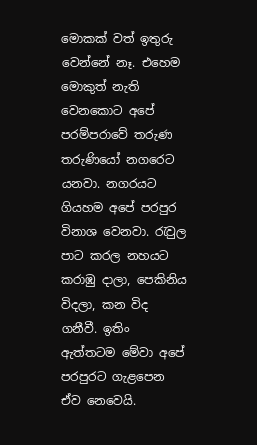මොකක් වත් ඉතුරු වෙන්නේ නෑ. එහෙම මොකුත් නැති වෙනකොට අපේ පරම්පරාවේ තරුණ තරුණියෝ නගරෙට යනවා. නගරයට ගියහම අපේ පරපුර විනාශ වෙනවා. රැවුල පාට කරල නහයට කරාඹු දාලා, පෙකිනිය විදලා, කන විද ගනීවී. ඉතිං ඇත්තටම මේවා අපේ පරපුරට ගැළපෙන ඒව නෙවෙයි.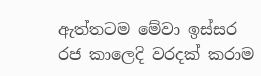ඇත්තටම මේවා ඉස්සර රජ කාලෙදි වරදක් කරාම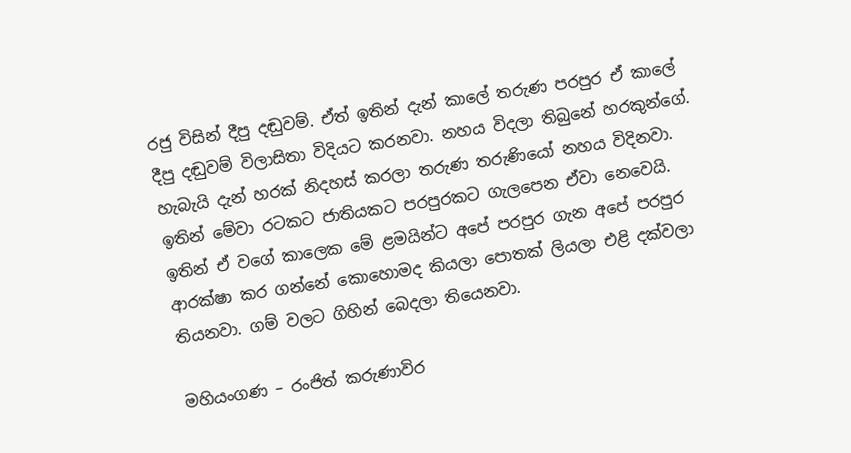රජු විසින් දීපු දඬුවම්. ඒත් ඉතින් දැන් කාලේ තරුණ පරපුර ඒ කාලේ දීපු දඬුවම් විලාසිතා විදියට කරනවා. නහය විදලා තිබුනේ හරකුන්ගේ. හැබැයි දැන් හරක් නිදහස් කරලා තරුණ තරුණියෝ නහය විදිනවා. ඉතින් මේවා රටකට ජාතියකට පරපුරකට ගැලපෙන ඒවා නෙවෙයි. ඉතින් ඒ වගේ කාලෙක මේ ළමයින්ට අපේ පරපුර ගැන අපේ පරපුර ආරක්ෂා කර ගන්නේ කොහොමද කියලා පොතක් ලියලා එළි දක්වලා තියනවා. ගම් වලට ගිහින් බෙදලා තියෙනවා.

මහියංගණ – රංජිත් කරුණාවිර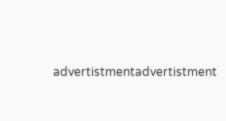advertistmentadvertistment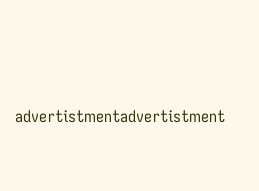advertistmentadvertistment